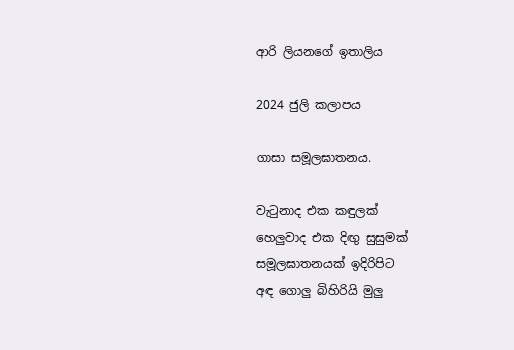ආරි ලියනගේ ඉතාලිය

2024 ජුලි කලාපය

ගාසා සමූලඝාතනය.

වැටුනාද එක කඳුලක්
හෙලුවාද එක දිඟු සුසුමක්
සමූලඝාතනයක් ඉදිරිපිට
අඳ ගොලු බිහිරියි මුලු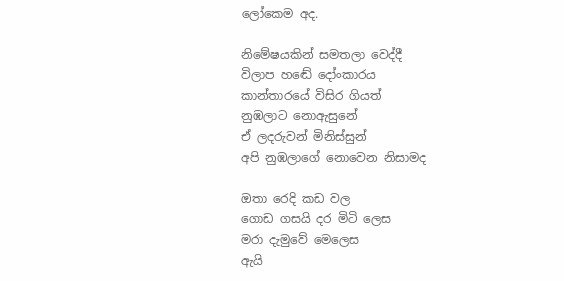ලෝකෙම අද.

නිමේෂයකින් සමතලා වෙද්දී
විලාප හඬේ දෝංකාරය
කාන්තාරයේ විසිර ගියත්
නුඹලාට නොඇසුනේ
ඒ ලදරුවන් මිනිස්සුන්
අපි නුඹලාගේ නොවෙන නිසාමද

ඔතා රෙදි කඩ වල
ගොඩ ගසයි දර මිටි ලෙස
මරා දැමුවේ මෙලෙස
ඇයි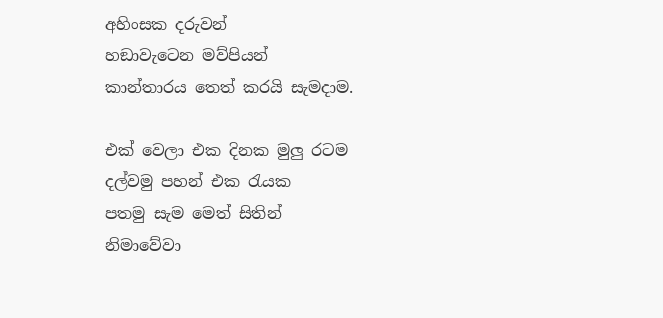අහිංසක දරුවන්
හඞාවැටෙන මව්පියන්
කාන්තාරය තෙත් කරයි සැමදාම.

එක් වෙලා එක දිනක මුලු රටම
දල්වමු පහන් එක රැයක
පතමු සැම මෙත් සිතින්
නිමාවේවා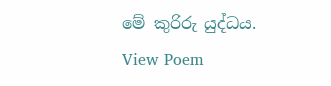මේ කුරිරු යුද්ධය.
View Poem